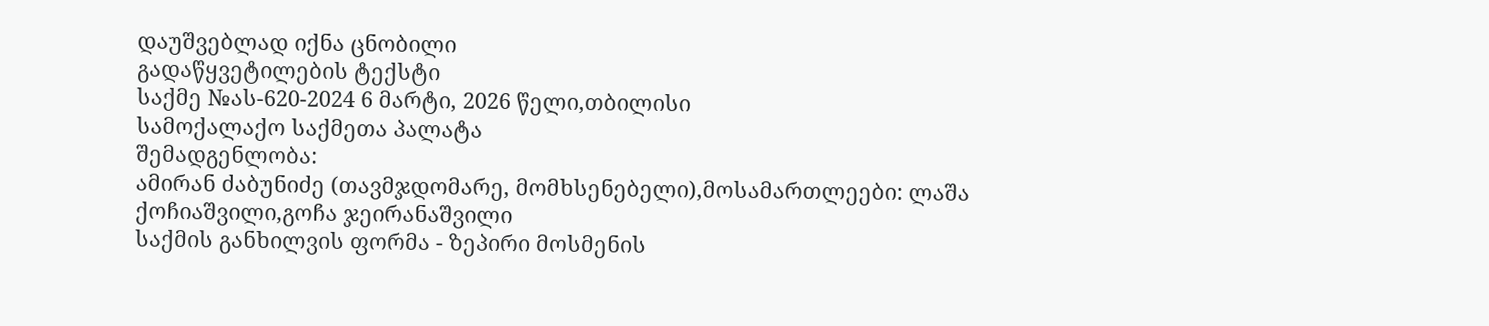დაუშვებლად იქნა ცნობილი
გადაწყვეტილების ტექსტი
საქმე №ას-620-2024 6 მარტი, 2026 წელი,თბილისი
სამოქალაქო საქმეთა პალატა
შემადგენლობა:
ამირან ძაბუნიძე (თავმჯდომარე, მომხსენებელი),მოსამართლეები: ლაშა ქოჩიაშვილი,გოჩა ჯეირანაშვილი
საქმის განხილვის ფორმა - ზეპირი მოსმენის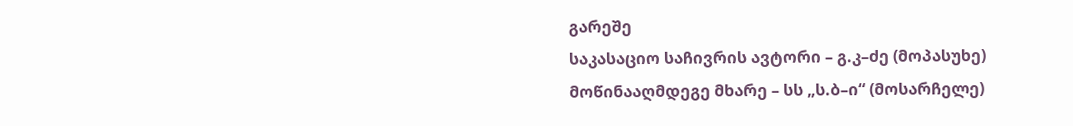გარეშე
საკასაციო საჩივრის ავტორი – გ.კ–ძე (მოპასუხე)
მოწინააღმდეგე მხარე – სს „ს.ბ–ი“ (მოსარჩელე)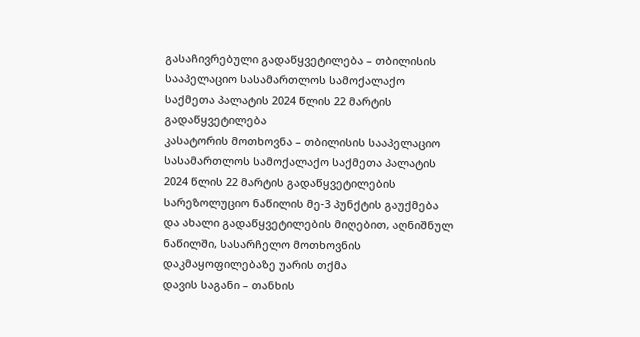გასაჩივრებული გადაწყვეტილება – თბილისის სააპელაციო სასამართლოს სამოქალაქო საქმეთა პალატის 2024 წლის 22 მარტის გადაწყვეტილება
კასატორის მოთხოვნა – თბილისის სააპელაციო სასამართლოს სამოქალაქო საქმეთა პალატის 2024 წლის 22 მარტის გადაწყვეტილების სარეზოლუციო ნაწილის მე-3 პუნქტის გაუქმება და ახალი გადაწყვეტილების მიღებით, აღნიშნულ ნაწილში, სასარჩელო მოთხოვნის დაკმაყოფილებაზე უარის თქმა
დავის საგანი – თანხის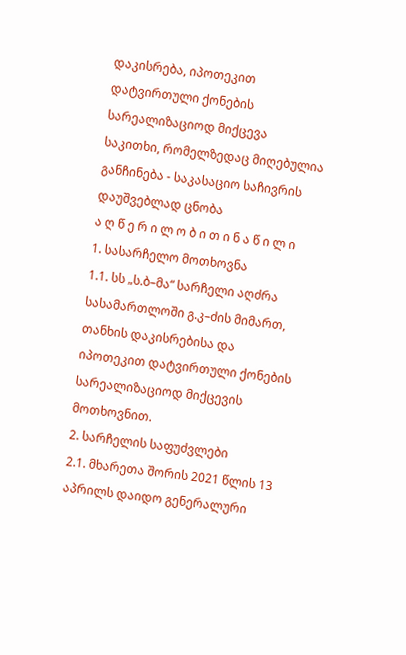დაკისრება, იპოთეკით დატვირთული ქონების სარეალიზაციოდ მიქცევა
საკითხი, რომელზედაც მიღებულია განჩინება - საკასაციო საჩივრის დაუშვებლად ცნობა
ა ღ წ ე რ ი ლ ო ბ ი თ ი ნ ა წ ი ლ ი
1. სასარჩელო მოთხოვნა
1.1. სს „ს.ბ–მა“ სარჩელი აღძრა სასამართლოში გ.კ–ძის მიმართ, თანხის დაკისრებისა და იპოთეკით დატვირთული ქონების სარეალიზაციოდ მიქცევის მოთხოვნით.
2. სარჩელის საფუძვლები
2.1. მხარეთა შორის 2021 წლის 13 აპრილს დაიდო გენერალური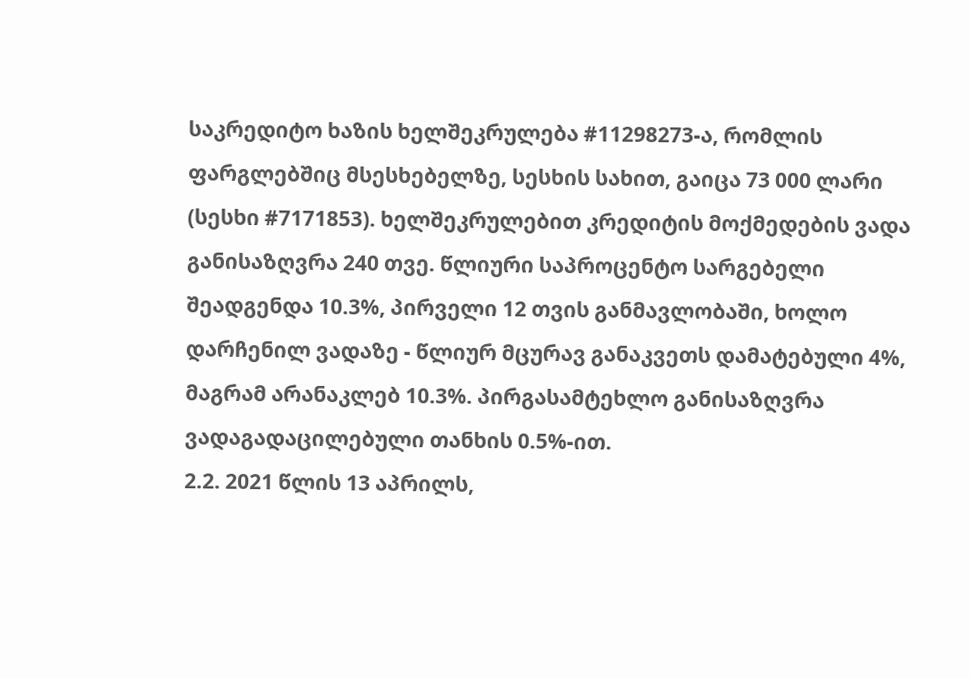საკრედიტო ხაზის ხელშეკრულება #11298273-ა, რომლის ფარგლებშიც მსესხებელზე, სესხის სახით, გაიცა 73 000 ლარი (სესხი #7171853). ხელშეკრულებით კრედიტის მოქმედების ვადა განისაზღვრა 240 თვე. წლიური საპროცენტო სარგებელი შეადგენდა 10.3%, პირველი 12 თვის განმავლობაში, ხოლო დარჩენილ ვადაზე - წლიურ მცურავ განაკვეთს დამატებული 4%, მაგრამ არანაკლებ 10.3%. პირგასამტეხლო განისაზღვრა ვადაგადაცილებული თანხის 0.5%-ით.
2.2. 2021 წლის 13 აპრილს,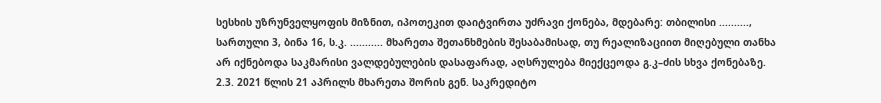სესხის უზრუნველყოფის მიზნით, იპოთეკით დაიტვირთა უძრავი ქონება, მდებარე: თბილისი .........., სართული 3, ბინა 16, ს.კ. ........... მხარეთა შეთანხმების შესაბამისად, თუ რეალიზაციით მიღებული თანხა არ იქნებოდა საკმარისი ვალდებულების დასაფარად, აღსრულება მიექცეოდა გ.კ–ძის სხვა ქონებაზე.
2.3. 2021 წლის 21 აპრილს მხარეთა შორის გენ. საკრედიტო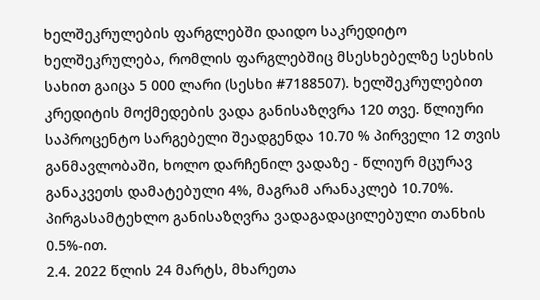ხელშეკრულების ფარგლებში დაიდო საკრედიტო ხელშეკრულება, რომლის ფარგლებშიც მსესხებელზე სესხის სახით გაიცა 5 000 ლარი (სესხი #7188507). ხელშეკრულებით კრედიტის მოქმედების ვადა განისაზღვრა 120 თვე. წლიური საპროცენტო სარგებელი შეადგენდა 10.70 % პირველი 12 თვის განმავლობაში, ხოლო დარჩენილ ვადაზე - წლიურ მცურავ განაკვეთს დამატებული 4%, მაგრამ არანაკლებ 10.70%. პირგასამტეხლო განისაზღვრა ვადაგადაცილებული თანხის 0.5%-ით.
2.4. 2022 წლის 24 მარტს, მხარეთა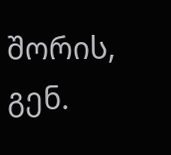შორის, გენ.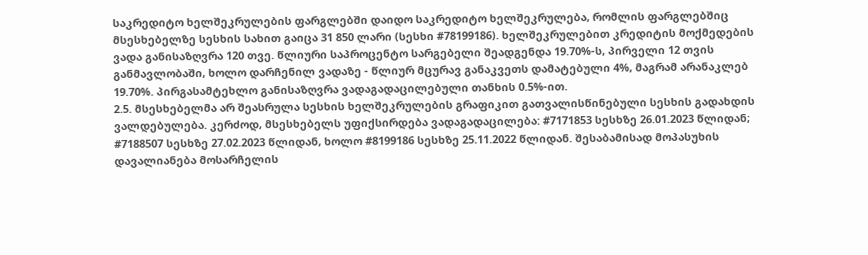საკრედიტო ხელშეკრულების ფარგლებში დაიდო საკრედიტო ხელშეკრულება, რომლის ფარგლებშიც მსესხებელზე სესხის სახით გაიცა 31 850 ლარი (სესხი #78199186). ხელშეკრულებით კრედიტის მოქმედების ვადა განისაზღვრა 120 თვე. წლიური საპროცენტო სარგებელი შეადგენდა 19.70%-ს, პირველი 12 თვის განმავლობაში, ხოლო დარჩენილ ვადაზე - წლიურ მცურავ განაკვეთს დამატებული 4%, მაგრამ არანაკლებ 19.70%. პირგასამტეხლო განისაზღვრა ვადაგადაცილებული თანხის 0.5%-ით.
2.5. მსესხებელმა არ შეასრულა სესხის ხელშეკრულების გრაფიკით გათვალისწინებული სესხის გადახდის ვალდებულება. კერძოდ, მსესხებელს უფიქსირდება ვადაგადაცილება: #7171853 სესხზე 26.01.2023 წლიდან; #7188507 სესხზე 27.02.2023 წლიდან, ხოლო #8199186 სესხზე 25.11.2022 წლიდან. შესაბამისად მოპასუხის დავალიანება მოსარჩელის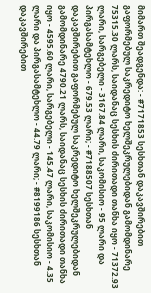მიმართ შეადგენდა: - #7171853 სესხთან დაკავშირებით გაფორმებულ საკრედიტო ხელშეკრულებიდან გამომდინარე 75315.30 ლარს, საიდანაც სესხის ძირითადი თანხა იყო - 71372.93 ლარი, სარგებელი - 3167.84 ლარი, საკომისიო - 95 ლარი და პირგასამტეხლო - 679.53 ლარი; - #7188507 სესხთან დაკავშირებით გაფორმებულ საკრედიტო ხელშეკრულებიდან გამომდინარე 4790.21 ლარს, საიდანაც სესხის ძირითადი თანხა იყო - 4595.60 ლარი, სარგებელი - 145.47 ლარი, საკომისიო - 4.35 ლარი და პირგასამტეხლო - 44.79 ლარი; - #8199186 სესხთან დაკავშირებით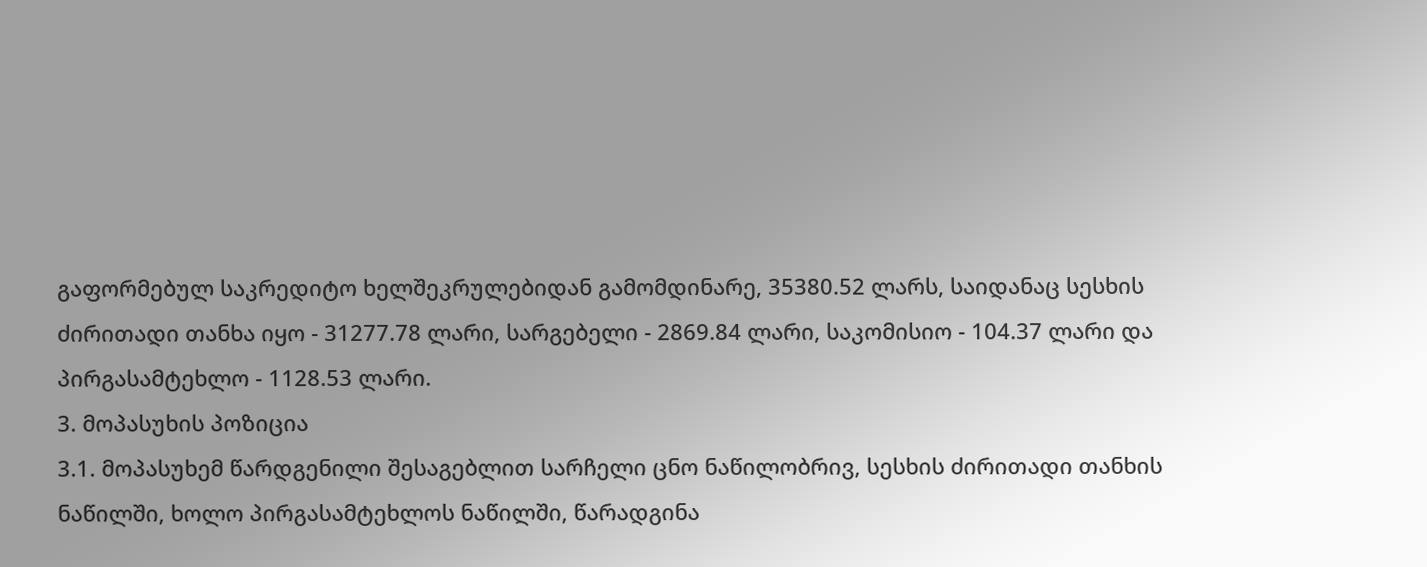გაფორმებულ საკრედიტო ხელშეკრულებიდან გამომდინარე, 35380.52 ლარს, საიდანაც სესხის ძირითადი თანხა იყო - 31277.78 ლარი, სარგებელი - 2869.84 ლარი, საკომისიო - 104.37 ლარი და პირგასამტეხლო - 1128.53 ლარი.
3. მოპასუხის პოზიცია
3.1. მოპასუხემ წარდგენილი შესაგებლით სარჩელი ცნო ნაწილობრივ, სესხის ძირითადი თანხის ნაწილში, ხოლო პირგასამტეხლოს ნაწილში, წარადგინა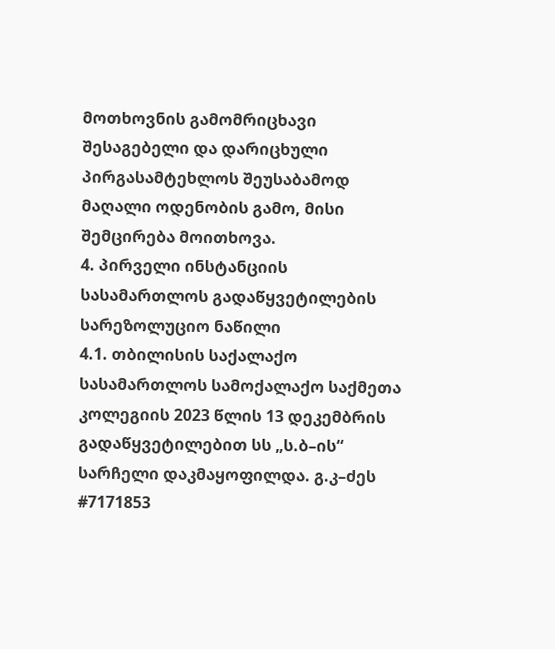მოთხოვნის გამომრიცხავი შესაგებელი და დარიცხული პირგასამტეხლოს შეუსაბამოდ მაღალი ოდენობის გამო, მისი შემცირება მოითხოვა.
4. პირველი ინსტანციის სასამართლოს გადაწყვეტილების სარეზოლუციო ნაწილი
4.1. თბილისის საქალაქო სასამართლოს სამოქალაქო საქმეთა კოლეგიის 2023 წლის 13 დეკემბრის გადაწყვეტილებით სს „ს.ბ–ის“ სარჩელი დაკმაყოფილდა. გ.კ–ძეს #7171853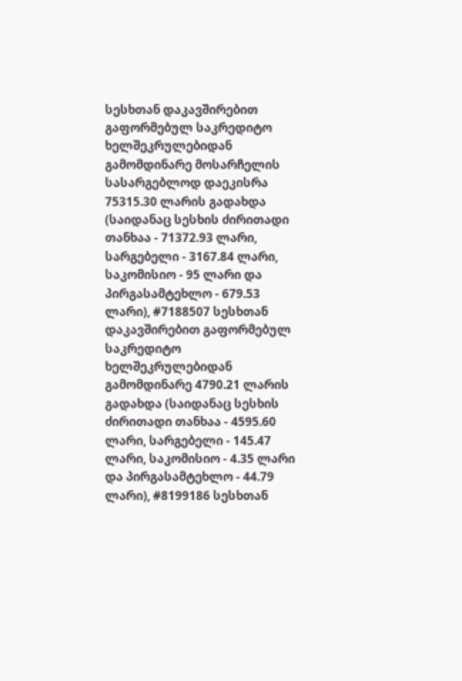სესხთან დაკავშირებით გაფორმებულ საკრედიტო ხელშეკრულებიდან გამომდინარე მოსარჩელის სასარგებლოდ დაეკისრა 75315.30 ლარის გადახდა (საიდანაც სესხის ძირითადი თანხაა - 71372.93 ლარი, სარგებელი - 3167.84 ლარი, საკომისიო - 95 ლარი და პირგასამტეხლო - 679.53 ლარი), #7188507 სესხთან დაკავშირებით გაფორმებულ საკრედიტო ხელშეკრულებიდან გამომდინარე 4790.21 ლარის გადახდა (საიდანაც სესხის ძირითადი თანხაა - 4595.60 ლარი, სარგებელი - 145.47 ლარი, საკომისიო - 4.35 ლარი და პირგასამტეხლო - 44.79 ლარი), #8199186 სესხთან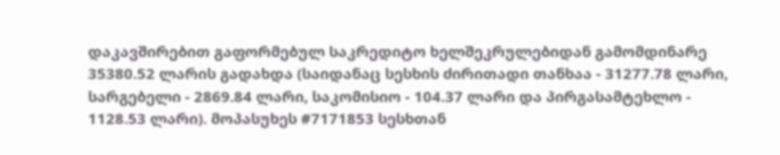დაკავშირებით გაფორმებულ საკრედიტო ხელშეკრულებიდან გამომდინარე 35380.52 ლარის გადახდა (საიდანაც სესხის ძირითადი თანხაა - 31277.78 ლარი, სარგებელი - 2869.84 ლარი, საკომისიო - 104.37 ლარი და პირგასამტეხლო - 1128.53 ლარი). მოპასუხეს #7171853 სესხთან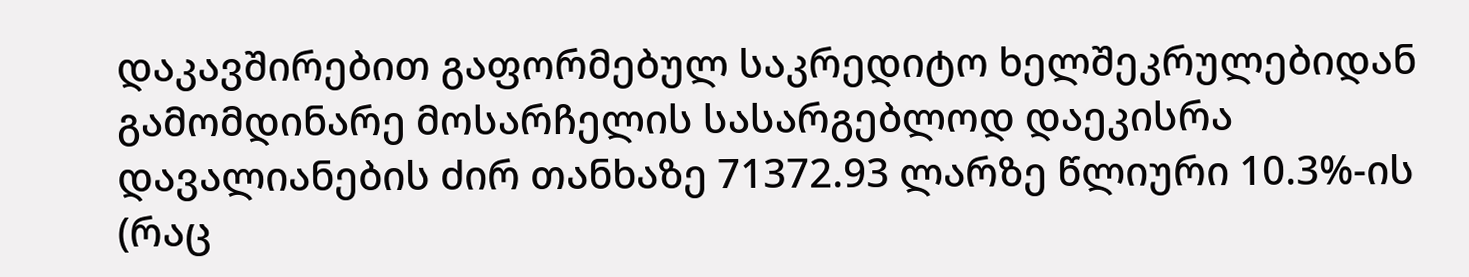დაკავშირებით გაფორმებულ საკრედიტო ხელშეკრულებიდან გამომდინარე მოსარჩელის სასარგებლოდ დაეკისრა დავალიანების ძირ თანხაზე 71372.93 ლარზე წლიური 10.3%-ის (რაც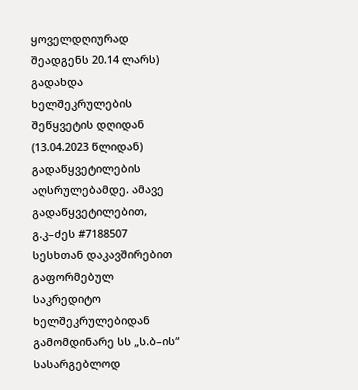ყოველდღიურად შეადგენს 20.14 ლარს) გადახდა ხელშეკრულების შეწყვეტის დღიდან (13.04.2023 წლიდან) გადაწყვეტილების აღსრულებამდე. ამავე გადაწყვეტილებით, გ.კ–ძეს #7188507 სესხთან დაკავშირებით გაფორმებულ საკრედიტო ხელშეკრულებიდან გამომდინარე სს „ს.ბ–ის“ სასარგებლოდ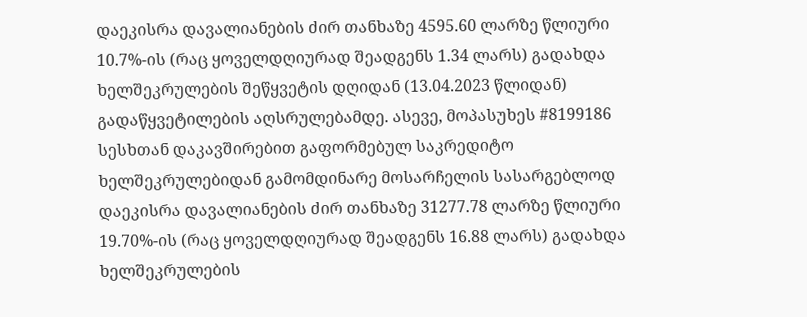დაეკისრა დავალიანების ძირ თანხაზე 4595.60 ლარზე წლიური 10.7%-ის (რაც ყოველდღიურად შეადგენს 1.34 ლარს) გადახდა ხელშეკრულების შეწყვეტის დღიდან (13.04.2023 წლიდან) გადაწყვეტილების აღსრულებამდე. ასევე, მოპასუხეს #8199186 სესხთან დაკავშირებით გაფორმებულ საკრედიტო ხელშეკრულებიდან გამომდინარე მოსარჩელის სასარგებლოდ დაეკისრა დავალიანების ძირ თანხაზე 31277.78 ლარზე წლიური 19.70%-ის (რაც ყოველდღიურად შეადგენს 16.88 ლარს) გადახდა ხელშეკრულების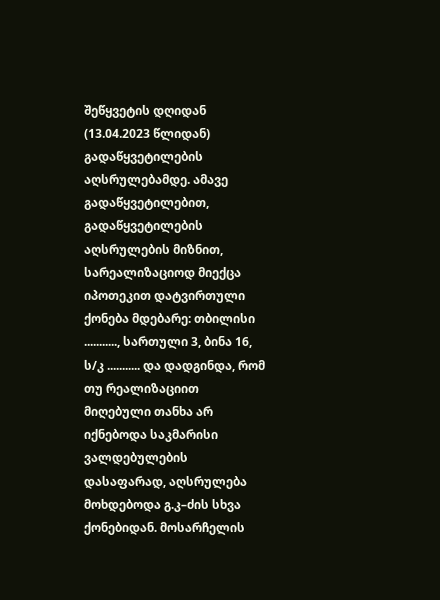შეწყვეტის დღიდან (13.04.2023 წლიდან) გადაწყვეტილების აღსრულებამდე. ამავე გადაწყვეტილებით, გადაწყვეტილების აღსრულების მიზნით, სარეალიზაციოდ მიექცა იპოთეკით დატვირთული ქონება მდებარე: თბილისი ..........., სართული 3, ბინა 16, ს/კ ........... და დადგინდა, რომ თუ რეალიზაციით მიღებული თანხა არ იქნებოდა საკმარისი ვალდებულების დასაფარად, აღსრულება მოხდებოდა გ.კ–ძის სხვა ქონებიდან. მოსარჩელის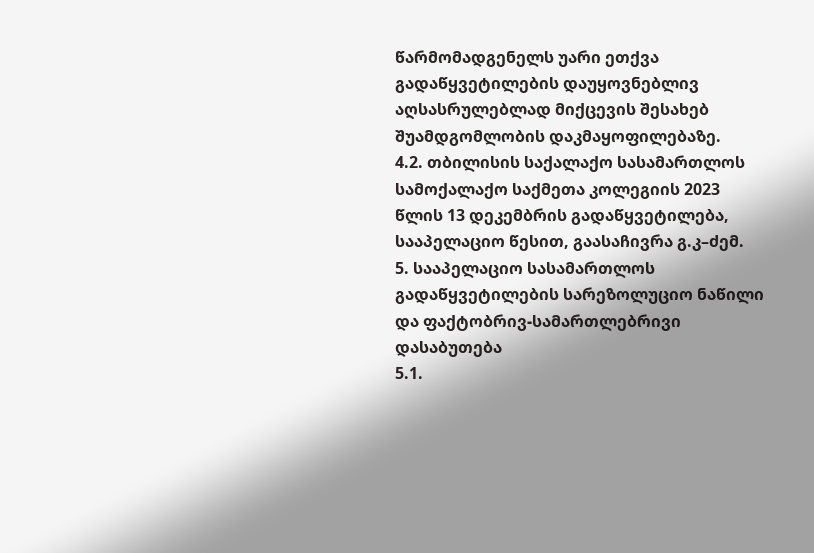წარმომადგენელს უარი ეთქვა გადაწყვეტილების დაუყოვნებლივ აღსასრულებლად მიქცევის შესახებ შუამდგომლობის დაკმაყოფილებაზე.
4.2. თბილისის საქალაქო სასამართლოს სამოქალაქო საქმეთა კოლეგიის 2023 წლის 13 დეკემბრის გადაწყვეტილება, სააპელაციო წესით, გაასაჩივრა გ.კ–ძემ.
5. სააპელაციო სასამართლოს გადაწყვეტილების სარეზოლუციო ნაწილი და ფაქტობრივ-სამართლებრივი დასაბუთება
5.1.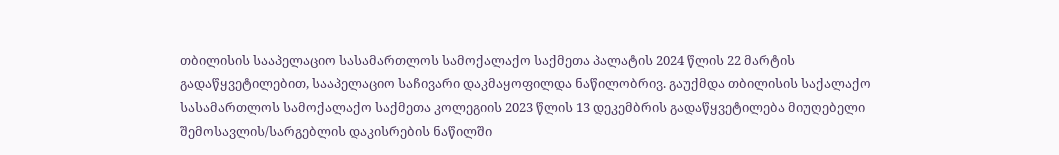თბილისის სააპელაციო სასამართლოს სამოქალაქო საქმეთა პალატის 2024 წლის 22 მარტის გადაწყვეტილებით, სააპელაციო საჩივარი დაკმაყოფილდა ნაწილობრივ. გაუქმდა თბილისის საქალაქო სასამართლოს სამოქალაქო საქმეთა კოლეგიის 2023 წლის 13 დეკემბრის გადაწყვეტილება მიუღებელი შემოსავლის/სარგებლის დაკისრების ნაწილში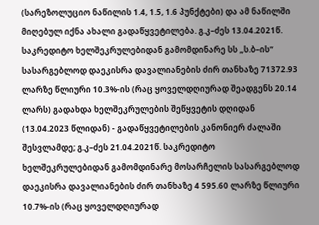(სარეზოლუციო ნაწილის 1.4, 1.5, 1.6 პუნქტები) და ამ ნაწილში მიღებულ იქნა ახალი გადაწყვეტილება. გ.კ–ძეს 13.04.2021წ. საკრედიტო ხელშეკრულებიდან გამომდინარე სს „ს.ბ–ის“ სასარგებლოდ დაეკისრა დავალიანების ძირ თანხაზე 71372.93 ლარზე წლიური 10.3%-ის (რაც ყოველდღიურად შეადგენს 20.14 ლარს) გადახდა ხელშეკრულების შეწყვეტის დღიდან (13.04.2023 წლიდან) - გადაწყვეტილების კანონიერ ძალაში შესვლამდე; გ.კ–ძეს 21.04.2021წ. საკრედიტო ხელშეკრულებიდან გამომდინარე მოსარჩელის სასარგებლოდ დაეკისრა დავალიანების ძირ თანხაზე 4 595.60 ლარზე წლიური 10.7%-ის (რაც ყოველდღიურად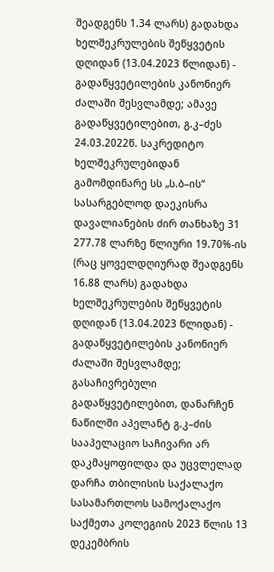შეადგენს 1.34 ლარს) გადახდა ხელშეკრულების შეწყვეტის დღიდან (13.04.2023 წლიდან) - გადაწყვეტილების კანონიერ ძალაში შესვლამდე; ამავე გადაწყვეტილებით, გ.კ–ძეს 24.03.2022წ. საკრედიტო ხელშეკრულებიდან გამომდინარე სს „ს.ბ–ის“ სასარგებლოდ დაეკისრა დავალიანების ძირ თანხაზე 31 277.78 ლარზე წლიური 19.70%-ის (რაც ყოველდღიურად შეადგენს 16.88 ლარს) გადახდა ხელშეკრულების შეწყვეტის დღიდან (13.04.2023 წლიდან) - გადაწყვეტილების კანონიერ ძალაში შესვლამდე; გასაჩივრებული გადაწყვეტილებით, დანარჩენ ნაწილში აპელანტ გ.კ–ძის სააპელაციო საჩივარი არ დაკმაყოფილდა და უცვლელად დარჩა თბილისის საქალაქო სასამართლოს სამოქალაქო საქმეთა კოლეგიის 2023 წლის 13 დეკემბრის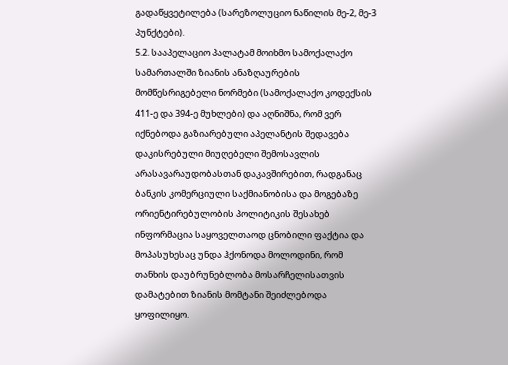გადაწყვეტილება (სარეზოლუციო ნაწილის მე-2, მე-3 პუნქტები).
5.2. სააპელაციო პალატამ მოიხმო სამოქალაქო სამართალში ზიანის ანაზღაურების მომწესრიგებელი ნორმები (სამოქალაქო კოდექსის 411-ე და 394-ე მუხლები) და აღნიშნა, რომ ვერ იქნებოდა გაზიარებული აპელანტის შედავება დაკისრებული მიუღებელი შემოსავლის არასავარაუდობასთან დაკავშირებით, რადგანაც ბანკის კომერციული საქმიანობისა და მოგებაზე ორიენტირებულობის პოლიტიკის შესახებ ინფორმაცია საყოველთაოდ ცნობილი ფაქტია და მოპასუხესაც უნდა ჰქონოდა მოლოდინი, რომ თანხის დაუბრუნებლობა მოსარჩელისათვის დამატებით ზიანის მომტანი შეიძლებოდა ყოფილიყო.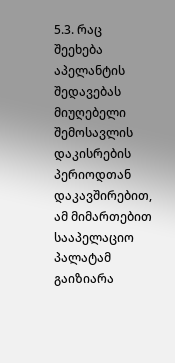5.3. რაც შეეხება აპელანტის შედავებას მიუღებელი შემოსავლის დაკისრების პერიოდთან დაკავშირებით, ამ მიმართებით სააპელაციო პალატამ გაიზიარა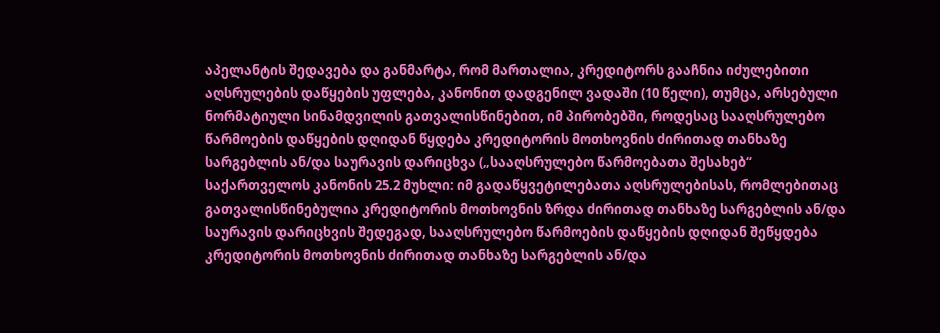აპელანტის შედავება და განმარტა, რომ მართალია, კრედიტორს გააჩნია იძულებითი აღსრულების დაწყების უფლება, კანონით დადგენილ ვადაში (10 წელი), თუმცა, არსებული ნორმატიული სინამდვილის გათვალისწინებით, იმ პირობებში, როდესაც სააღსრულებო წარმოების დაწყების დღიდან წყდება კრედიტორის მოთხოვნის ძირითად თანხაზე სარგებლის ან/და საურავის დარიცხვა („სააღსრულებო წარმოებათა შესახებ“ საქართველოს კანონის 25.2 მუხლი: იმ გადაწყვეტილებათა აღსრულებისას, რომლებითაც გათვალისწინებულია კრედიტორის მოთხოვნის ზრდა ძირითად თანხაზე სარგებლის ან/და საურავის დარიცხვის შედეგად, სააღსრულებო წარმოების დაწყების დღიდან შეწყდება კრედიტორის მოთხოვნის ძირითად თანხაზე სარგებლის ან/და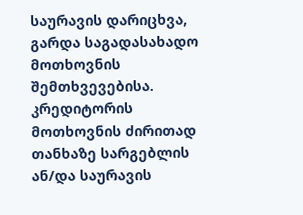საურავის დარიცხვა, გარდა საგადასახადო მოთხოვნის შემთხვევებისა. კრედიტორის მოთხოვნის ძირითად თანხაზე სარგებლის ან/და საურავის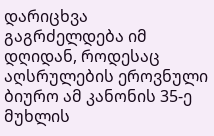დარიცხვა გაგრძელდება იმ დღიდან, როდესაც აღსრულების ეროვნული ბიურო ამ კანონის 35-ე მუხლის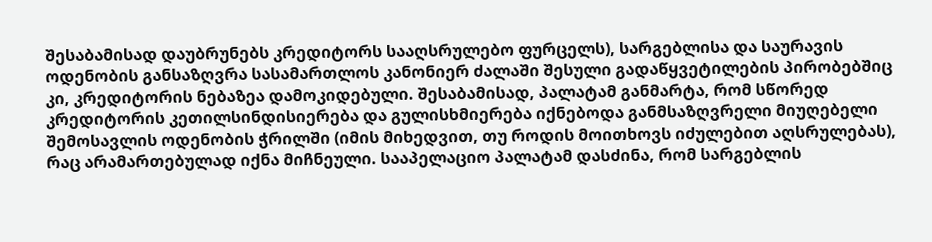შესაბამისად დაუბრუნებს კრედიტორს სააღსრულებო ფურცელს), სარგებლისა და საურავის ოდენობის განსაზღვრა სასამართლოს კანონიერ ძალაში შესული გადაწყვეტილების პირობებშიც კი, კრედიტორის ნებაზეა დამოკიდებული. შესაბამისად, პალატამ განმარტა, რომ სწორედ კრედიტორის კეთილსინდისიერება და გულისხმიერება იქნებოდა განმსაზღვრელი მიუღებელი შემოსავლის ოდენობის ჭრილში (იმის მიხედვით, თუ როდის მოითხოვს იძულებით აღსრულებას), რაც არამართებულად იქნა მიჩნეული. სააპელაციო პალატამ დასძინა, რომ სარგებლის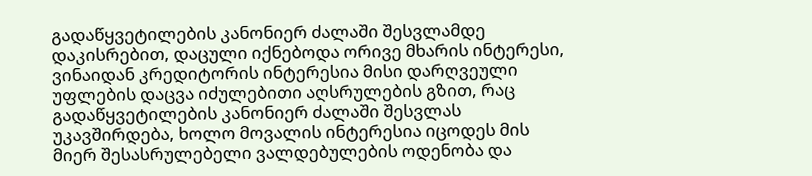გადაწყვეტილების კანონიერ ძალაში შესვლამდე დაკისრებით, დაცული იქნებოდა ორივე მხარის ინტერესი, ვინაიდან კრედიტორის ინტერესია მისი დარღვეული უფლების დაცვა იძულებითი აღსრულების გზით, რაც გადაწყვეტილების კანონიერ ძალაში შესვლას უკავშირდება, ხოლო მოვალის ინტერესია იცოდეს მის მიერ შესასრულებელი ვალდებულების ოდენობა და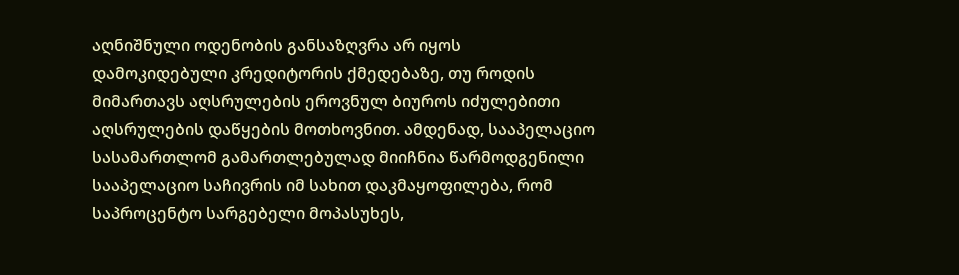აღნიშნული ოდენობის განსაზღვრა არ იყოს დამოკიდებული კრედიტორის ქმედებაზე, თუ როდის მიმართავს აღსრულების ეროვნულ ბიუროს იძულებითი აღსრულების დაწყების მოთხოვნით. ამდენად, სააპელაციო სასამართლომ გამართლებულად მიიჩნია წარმოდგენილი სააპელაციო საჩივრის იმ სახით დაკმაყოფილება, რომ საპროცენტო სარგებელი მოპასუხეს,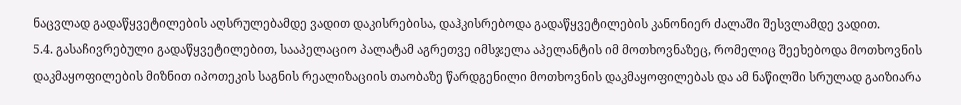ნაცვლად გადაწყვეტილების აღსრულებამდე ვადით დაკისრებისა, დაჰკისრებოდა გადაწყვეტილების კანონიერ ძალაში შესვლამდე ვადით.
5.4. გასაჩივრებული გადაწყვეტილებით, სააპელაციო პალატამ აგრეთვე იმსჯელა აპელანტის იმ მოთხოვნაზეც, რომელიც შეეხებოდა მოთხოვნის დაკმაყოფილების მიზნით იპოთეკის საგნის რეალიზაციის თაობაზე წარდგენილი მოთხოვნის დაკმაყოფილებას და ამ ნაწილში სრულად გაიზიარა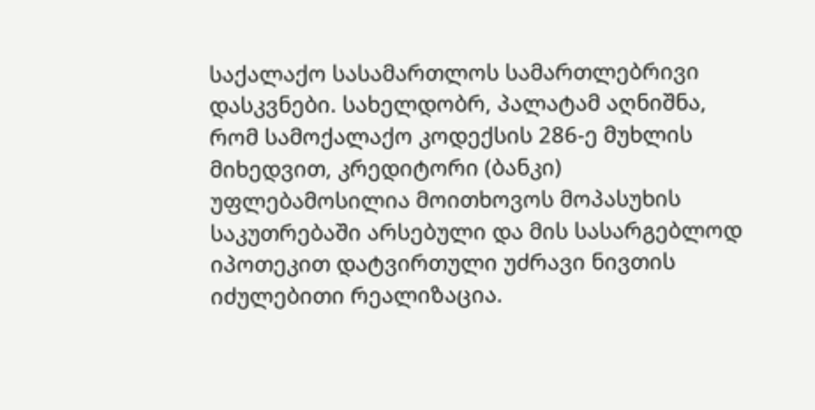საქალაქო სასამართლოს სამართლებრივი დასკვნები. სახელდობრ, პალატამ აღნიშნა, რომ სამოქალაქო კოდექსის 286-ე მუხლის მიხედვით, კრედიტორი (ბანკი) უფლებამოსილია მოითხოვოს მოპასუხის საკუთრებაში არსებული და მის სასარგებლოდ იპოთეკით დატვირთული უძრავი ნივთის იძულებითი რეალიზაცია.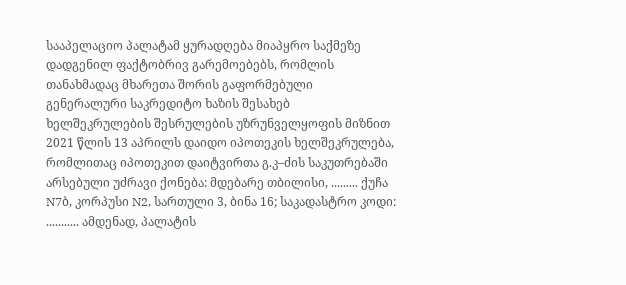სააპელაციო პალატამ ყურადღება მიაპყრო საქმეზე დადგენილ ფაქტობრივ გარემოებებს, რომლის თანახმადაც მხარეთა შორის გაფორმებული გენერალური საკრედიტო ხაზის შესახებ ხელშეკრულების შესრულების უზრუნველყოფის მიზნით 2021 წლის 13 აპრილს დაიდო იპოთეკის ხელშეკრულება, რომლითაც იპოთეკით დაიტვირთა გ.კ–ძის საკუთრებაში არსებული უძრავი ქონება: მდებარე თბილისი, ......... ქუჩა N7ბ, კორპუსი N2, სართული 3, ბინა 16; საკადასტრო კოდი: ........... ამდენად, პალატის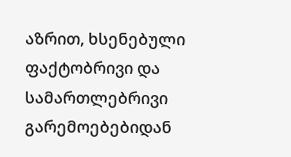აზრით, ხსენებული ფაქტობრივი და სამართლებრივი გარემოებებიდან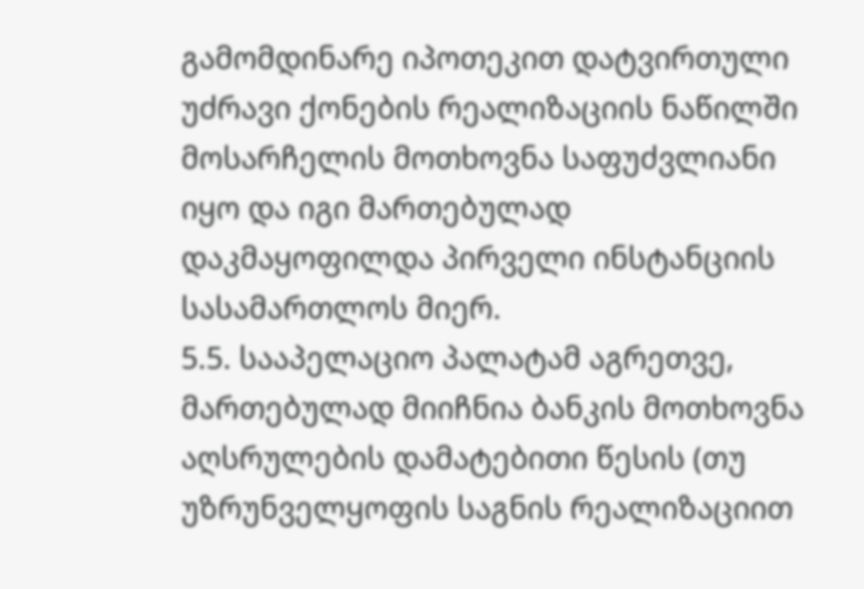გამომდინარე იპოთეკით დატვირთული უძრავი ქონების რეალიზაციის ნაწილში მოსარჩელის მოთხოვნა საფუძვლიანი იყო და იგი მართებულად დაკმაყოფილდა პირველი ინსტანციის სასამართლოს მიერ.
5.5. სააპელაციო პალატამ აგრეთვე, მართებულად მიიჩნია ბანკის მოთხოვნა აღსრულების დამატებითი წესის (თუ უზრუნველყოფის საგნის რეალიზაციით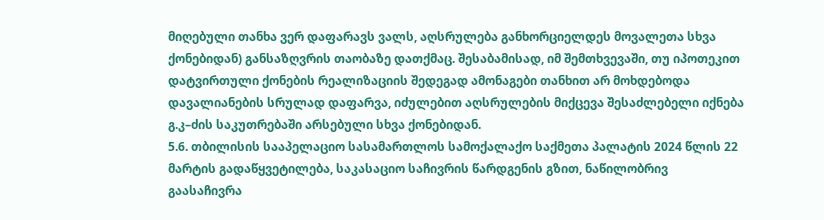მიღებული თანხა ვერ დაფარავს ვალს, აღსრულება განხორციელდეს მოვალეთა სხვა ქონებიდან) განსაზღვრის თაობაზე დათქმაც. შესაბამისად, იმ შემთხვევაში, თუ იპოთეკით დატვირთული ქონების რეალიზაციის შედეგად ამონაგები თანხით არ მოხდებოდა დავალიანების სრულად დაფარვა, იძულებით აღსრულების მიქცევა შესაძლებელი იქნება გ.კ–ძის საკუთრებაში არსებული სხვა ქონებიდან.
5.6. თბილისის სააპელაციო სასამართლოს სამოქალაქო საქმეთა პალატის 2024 წლის 22 მარტის გადაწყვეტილება, საკასაციო საჩივრის წარდგენის გზით, ნაწილობრივ გაასაჩივრა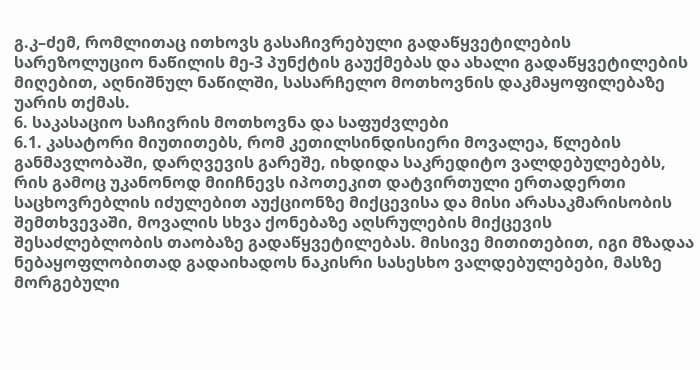გ.კ–ძემ, რომლითაც ითხოვს გასაჩივრებული გადაწყვეტილების სარეზოლუციო ნაწილის მე-3 პუნქტის გაუქმებას და ახალი გადაწყვეტილების მიღებით, აღნიშნულ ნაწილში, სასარჩელო მოთხოვნის დაკმაყოფილებაზე უარის თქმას.
6. საკასაციო საჩივრის მოთხოვნა და საფუძვლები
6.1. კასატორი მიუთითებს, რომ კეთილსინდისიერი მოვალეა, წლების განმავლობაში, დარღვევის გარეშე, იხდიდა საკრედიტო ვალდებულებებს, რის გამოც უკანონოდ მიიჩნევს იპოთეკით დატვირთული ერთადერთი საცხოვრებლის იძულებით აუქციონზე მიქცევისა და მისი არასაკმარისობის შემთხვევაში, მოვალის სხვა ქონებაზე აღსრულების მიქცევის შესაძლებლობის თაობაზე გადაწყვეტილებას. მისივე მითითებით, იგი მზადაა ნებაყოფლობითად გადაიხადოს ნაკისრი სასესხო ვალდებულებები, მასზე მორგებული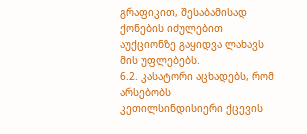გრაფიკით, შესაბამისად ქონების იძულებით აუქციონზე გაყიდვა ლახავს მის უფლებებს.
6.2. კასატორი აცხადებს, რომ არსებობს კეთილსინდისიერი ქცევის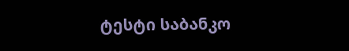ტესტი საბანკო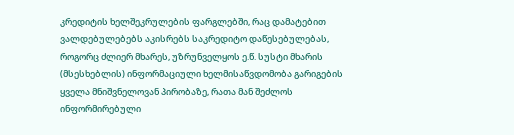კრედიტის ხელშეკრულების ფარგლებში, რაც დამატებით ვალდებულებებს აკისრებს საკრედიტო დაწესებულებას, როგორც ძლიერ მხარეს, უზრუნველყოს ე.წ. სუსტი მხარის (მსესხებლის) ინფორმაციული ხელმისაწვდომობა გარიგების ყველა მნიშვნელოვან პირობაზე, რათა მან შეძლოს ინფორმირებული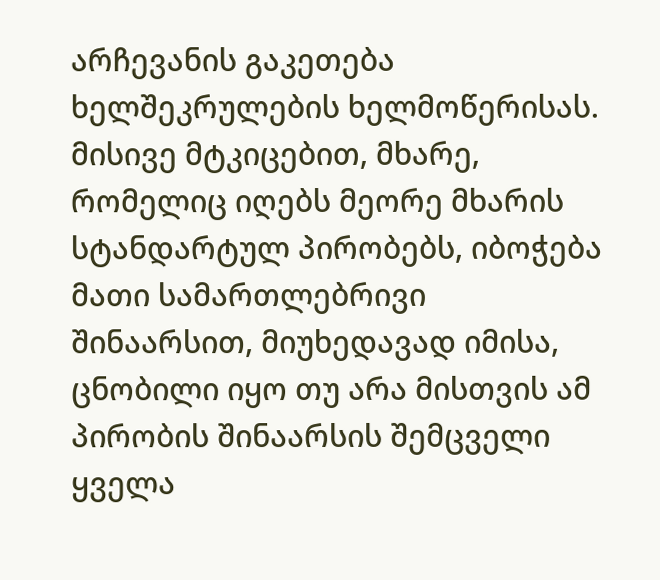არჩევანის გაკეთება ხელშეკრულების ხელმოწერისას. მისივე მტკიცებით, მხარე, რომელიც იღებს მეორე მხარის სტანდარტულ პირობებს, იბოჭება მათი სამართლებრივი შინაარსით, მიუხედავად იმისა, ცნობილი იყო თუ არა მისთვის ამ პირობის შინაარსის შემცველი ყველა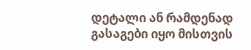დეტალი ან რამდენად გასაგები იყო მისთვის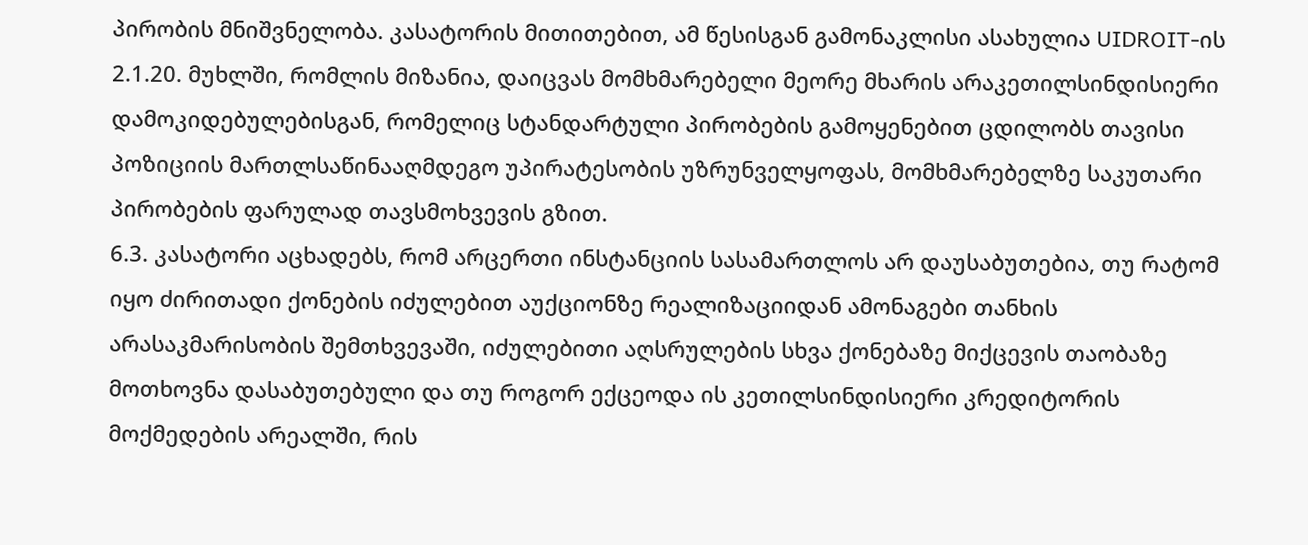პირობის მნიშვნელობა. კასატორის მითითებით, ამ წესისგან გამონაკლისი ასახულია UIDROIT-ის 2.1.20. მუხლში, რომლის მიზანია, დაიცვას მომხმარებელი მეორე მხარის არაკეთილსინდისიერი დამოკიდებულებისგან, რომელიც სტანდარტული პირობების გამოყენებით ცდილობს თავისი პოზიციის მართლსაწინააღმდეგო უპირატესობის უზრუნველყოფას, მომხმარებელზე საკუთარი პირობების ფარულად თავსმოხვევის გზით.
6.3. კასატორი აცხადებს, რომ არცერთი ინსტანციის სასამართლოს არ დაუსაბუთებია, თუ რატომ იყო ძირითადი ქონების იძულებით აუქციონზე რეალიზაციიდან ამონაგები თანხის არასაკმარისობის შემთხვევაში, იძულებითი აღსრულების სხვა ქონებაზე მიქცევის თაობაზე მოთხოვნა დასაბუთებული და თუ როგორ ექცეოდა ის კეთილსინდისიერი კრედიტორის მოქმედების არეალში, რის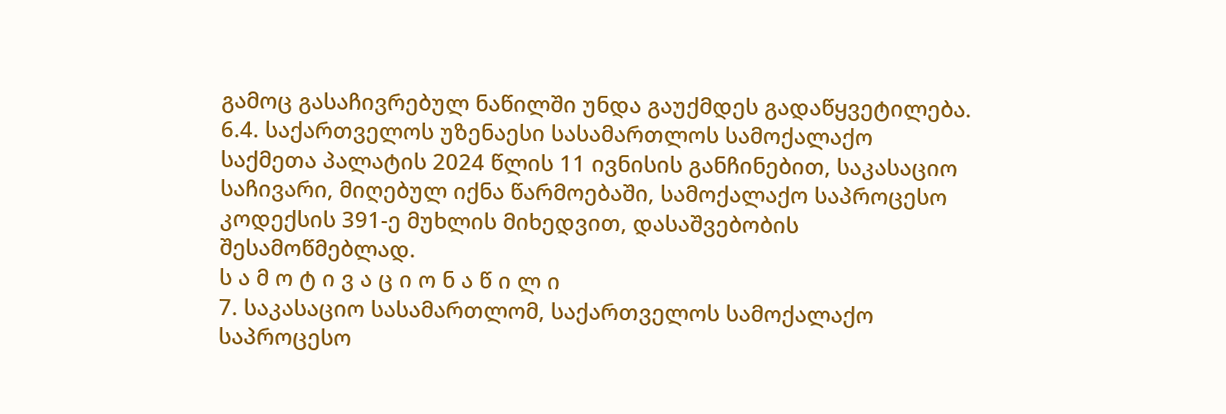გამოც გასაჩივრებულ ნაწილში უნდა გაუქმდეს გადაწყვეტილება.
6.4. საქართველოს უზენაესი სასამართლოს სამოქალაქო საქმეთა პალატის 2024 წლის 11 ივნისის განჩინებით, საკასაციო საჩივარი, მიღებულ იქნა წარმოებაში, სამოქალაქო საპროცესო კოდექსის 391-ე მუხლის მიხედვით, დასაშვებობის შესამოწმებლად.
ს ა მ ო ტ ი ვ ა ც ი ო ნ ა წ ი ლ ი
7. საკასაციო სასამართლომ, საქართველოს სამოქალაქო საპროცესო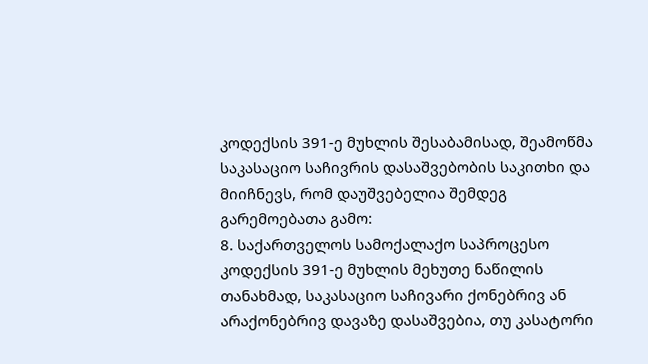კოდექსის 391-ე მუხლის შესაბამისად, შეამოწმა საკასაციო საჩივრის დასაშვებობის საკითხი და მიიჩნევს, რომ დაუშვებელია შემდეგ გარემოებათა გამო:
8. საქართველოს სამოქალაქო საპროცესო კოდექსის 391-ე მუხლის მეხუთე ნაწილის თანახმად, საკასაციო საჩივარი ქონებრივ ან არაქონებრივ დავაზე დასაშვებია, თუ კასატორი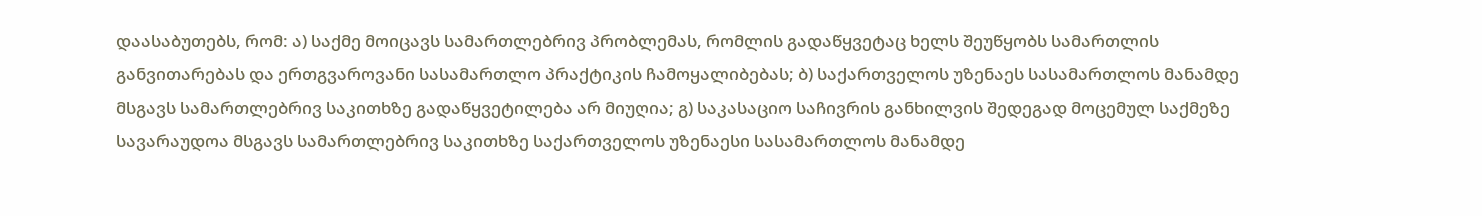დაასაბუთებს, რომ: ა) საქმე მოიცავს სამართლებრივ პრობლემას, რომლის გადაწყვეტაც ხელს შეუწყობს სამართლის განვითარებას და ერთგვაროვანი სასამართლო პრაქტიკის ჩამოყალიბებას; ბ) საქართველოს უზენაეს სასამართლოს მანამდე მსგავს სამართლებრივ საკითხზე გადაწყვეტილება არ მიუღია; გ) საკასაციო საჩივრის განხილვის შედეგად მოცემულ საქმეზე სავარაუდოა მსგავს სამართლებრივ საკითხზე საქართველოს უზენაესი სასამართლოს მანამდე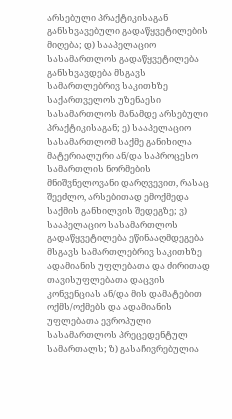არსებული პრაქტიკისაგან განსხვავებული გადაწყვეტილების მიღება; დ) სააპელაციო სასამართლოს გადაწყვეტილება განსხვავდება მსგავს სამართლებრივ საკითხზე საქართველოს უზენაესი სასამართლოს მანამდე არსებული პრაქტიკისაგან; ე) სააპელაციო სასამართლომ საქმე განიხილა მატერიალური ან/და საპროცესო სამართლის ნორმების მნიშვნელოვანი დარღვევით, რასაც შეეძლო, არსებითად ემოქმედა საქმის განხილვის შედეგზე; ვ) სააპელაციო სასამართლოს გადაწყვეტილება ეწინააღმდეგება მსგავს სამართლებრივ საკითხზე ადამიანის უფლებათა და ძირითად თავისუფლებათა დაცვის კონვენციას ან/და მის დამატებით ოქმს/ოქმებს და ადამიანის უფლებათა ევროპული სასამართლოს პრეცედენტულ სამართალს; ზ) გასაჩივრებულია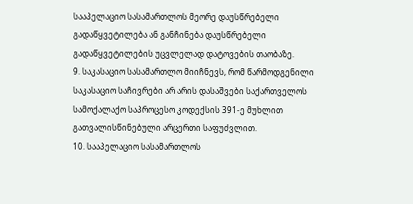სააპელაციო სასამართლოს მეორე დაუსწრებელი გადაწყვეტილება ან განჩინება დაუსწრებელი გადაწყვეტილების უცვლელად დატოვების თაობაზე.
9. საკასაციო სასამართლო მიიჩნევს, რომ წარმოდგენილი საკასაციო საჩივრები არ არის დასაშვები საქართველოს სამოქალაქო საპროცესო კოდექსის 391-ე მუხლით გათვალისწინებული არცერთი საფუძვლით.
10. სააპელაციო სასამართლოს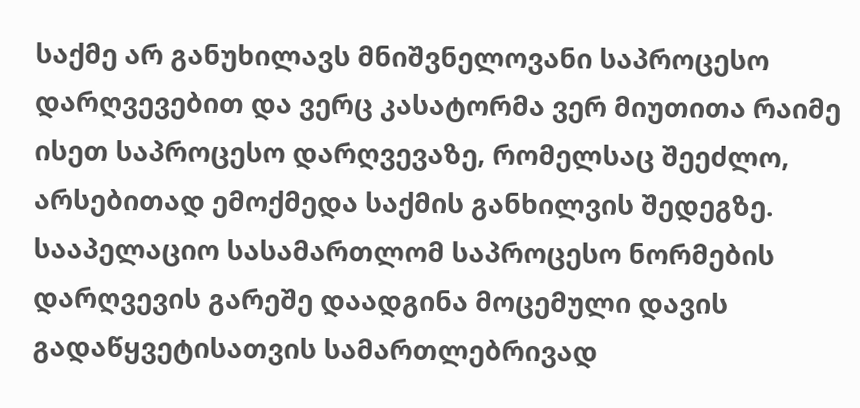საქმე არ განუხილავს მნიშვნელოვანი საპროცესო დარღვევებით და ვერც კასატორმა ვერ მიუთითა რაიმე ისეთ საპროცესო დარღვევაზე, რომელსაც შეეძლო, არსებითად ემოქმედა საქმის განხილვის შედეგზე. სააპელაციო სასამართლომ საპროცესო ნორმების დარღვევის გარეშე დაადგინა მოცემული დავის გადაწყვეტისათვის სამართლებრივად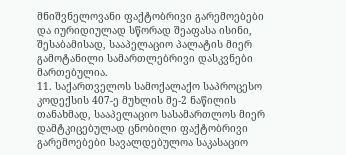მნიშვნელოვანი ფაქტობრივი გარემოებები და იურიდიულად სწორად შეაფასა ისინი, შესაბამისად, სააპელაციო პალატის მიერ გამოტანილი სამართლებრივი დასკვნები მართებულია.
11. საქართველოს სამოქალაქო საპროცესო კოდექსის 407-ე მუხლის მე-2 ნაწილის თანახმად, სააპელაციო სასამართლოს მიერ დამტკიცებულად ცნობილი ფაქტობრივი გარემოებები სავალდებულოა საკასაციო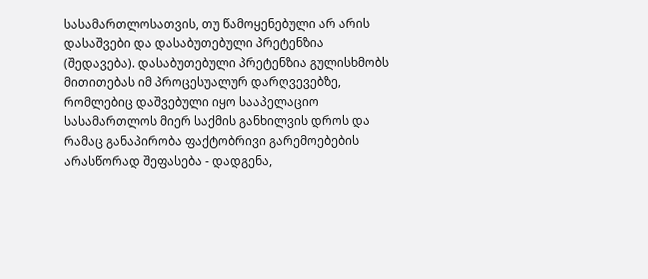სასამართლოსათვის, თუ წამოყენებული არ არის დასაშვები და დასაბუთებული პრეტენზია (შედავება). დასაბუთებული პრეტენზია გულისხმობს მითითებას იმ პროცესუალურ დარღვევებზე, რომლებიც დაშვებული იყო სააპელაციო სასამართლოს მიერ საქმის განხილვის დროს და რამაც განაპირობა ფაქტობრივი გარემოებების არასწორად შეფასება - დადგენა,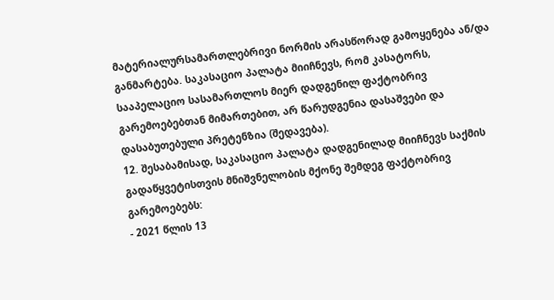მატერიალურსამართლებრივი ნორმის არასწორად გამოყენება ან/და განმარტება. საკასაციო პალატა მიიჩნევს, რომ კასატორს, სააპელაციო სასამართლოს მიერ დადგენილ ფაქტობრივ გარემოებებთან მიმართებით, არ წარუდგენია დასაშვები და დასაბუთებული პრეტენზია (შედავება).
12. შესაბამისად, საკასაციო პალატა დადგენილად მიიჩნევს საქმის გადაწყვეტისთვის მნიშვნელობის მქონე შემდეგ ფაქტობრივ გარემოებებს:
- 2021 წლის 13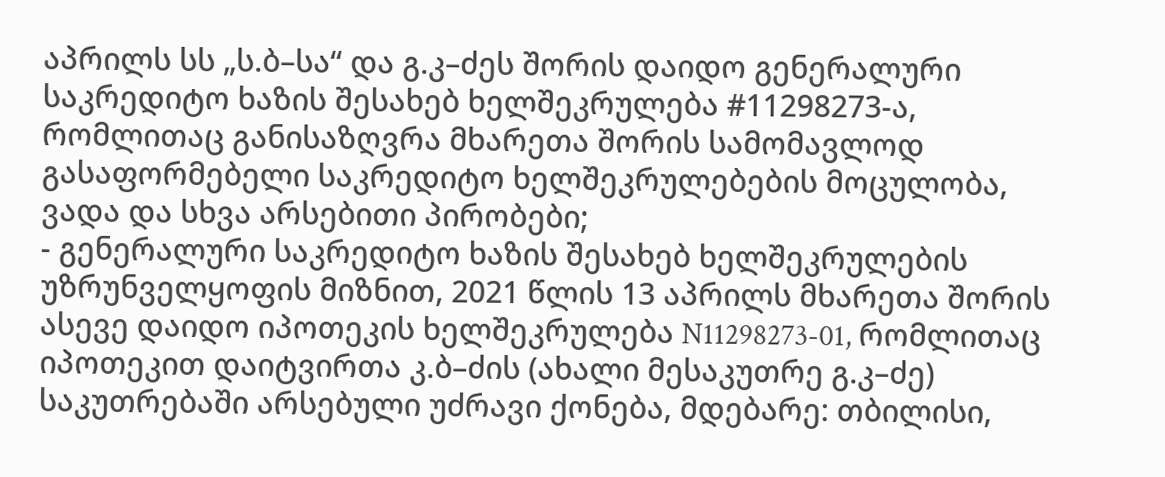აპრილს სს „ს.ბ–სა“ და გ.კ–ძეს შორის დაიდო გენერალური საკრედიტო ხაზის შესახებ ხელშეკრულება #11298273-ა, რომლითაც განისაზღვრა მხარეთა შორის სამომავლოდ გასაფორმებელი საკრედიტო ხელშეკრულებების მოცულობა, ვადა და სხვა არსებითი პირობები;
- გენერალური საკრედიტო ხაზის შესახებ ხელშეკრულების უზრუნველყოფის მიზნით, 2021 წლის 13 აპრილს მხარეთა შორის ასევე დაიდო იპოთეკის ხელშეკრულება N11298273-01, რომლითაც იპოთეკით დაიტვირთა კ.ბ–ძის (ახალი მესაკუთრე გ.კ–ძე) საკუთრებაში არსებული უძრავი ქონება, მდებარე: თბილისი,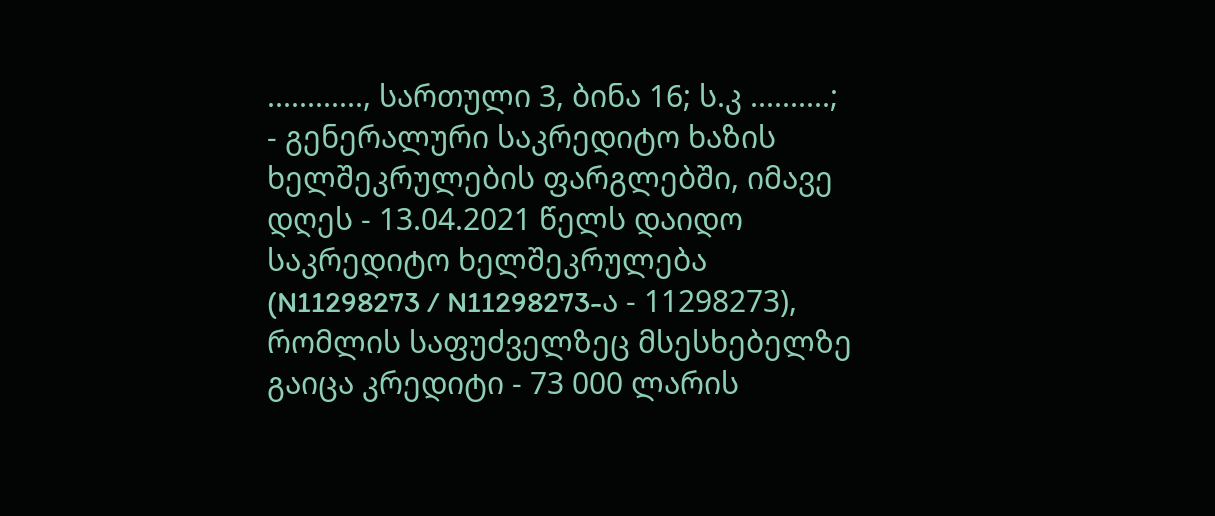............, სართული 3, ბინა 16; ს.კ ..........;
- გენერალური საკრედიტო ხაზის ხელშეკრულების ფარგლებში, იმავე დღეს - 13.04.2021 წელს დაიდო საკრედიტო ხელშეკრულება (N11298273 / N11298273-ა - 11298273), რომლის საფუძველზეც მსესხებელზე გაიცა კრედიტი - 73 000 ლარის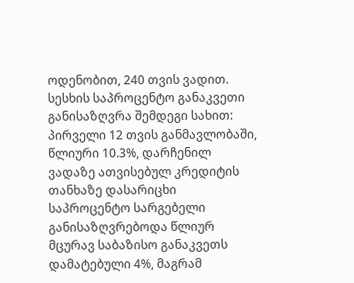ოდენობით, 240 თვის ვადით. სესხის საპროცენტო განაკვეთი განისაზღვრა შემდეგი სახით: პირველი 12 თვის განმავლობაში, წლიური 10.3%, დარჩენილ ვადაზე ათვისებულ კრედიტის თანხაზე დასარიცხი საპროცენტო სარგებელი განისაზღვრებოდა წლიურ მცურავ საბაზისო განაკვეთს დამატებული 4%, მაგრამ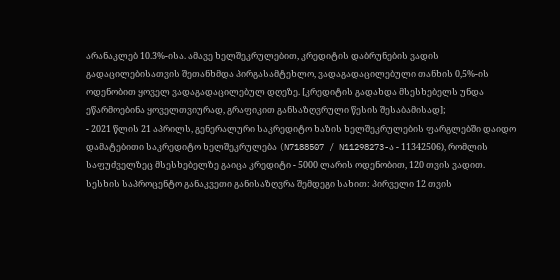არანაკლებ 10.3%-ისა. ამავე ხელშეკრულებით, კრედიტის დაბრუნების ვადის გადაცილებისათვის შეთანხმდა პირგასამტეხლო, ვადაგადაცილებული თანხის 0,5%-ის ოდენობით ყოველ ვადაგადაცილებულ დღეზე. [კრედიტის გადახდა მსესხებელს უნდა ეწარმოებინა ყოველთვიურად, გრაფიკით განსაზღვრული წესის შესაბამისად];
- 2021 წლის 21 აპრილს, გენერალური საკრედიტო ხაზის ხელშეკრულების ფარგლებში დაიდო დამატებითი საკრედიტო ხელშეკრულება (N7188507 / N11298273-ა - 11342506), რომლის საფუძველზეც მსესხებელზე გაიცა კრედიტი - 5000 ლარის ოდენობით, 120 თვის ვადით. სესხის საპროცენტო განაკვეთი განისაზღვრა შემდეგი სახით: პირველი 12 თვის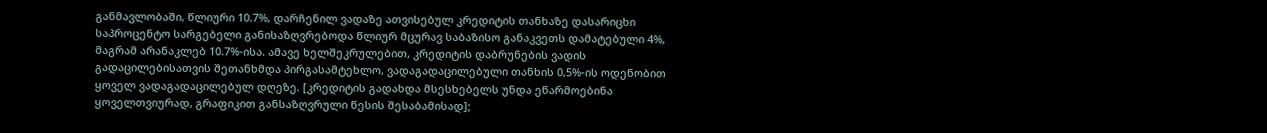განმავლობაში, წლიური 10.7%, დარჩენილ ვადაზე ათვისებულ კრედიტის თანხაზე დასარიცხი საპროცენტო სარგებელი განისაზღვრებოდა წლიურ მცურავ საბაზისო განაკვეთს დამატებული 4%, მაგრამ არანაკლებ 10.7%-ისა. ამავე ხელშეკრულებით, კრედიტის დაბრუნების ვადის გადაცილებისათვის შეთანხმდა პირგასამტეხლო, ვადაგადაცილებული თანხის 0,5%-ის ოდენობით ყოველ ვადაგადაცილებულ დღეზე. [კრედიტის გადახდა მსესხებელს უნდა ეწარმოებინა ყოველთვიურად, გრაფიკით განსაზღვრული წესის შესაბამისად];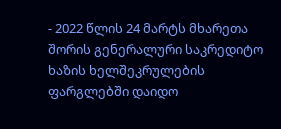- 2022 წლის 24 მარტს მხარეთა შორის გენერალური საკრედიტო ხაზის ხელშეკრულების ფარგლებში დაიდო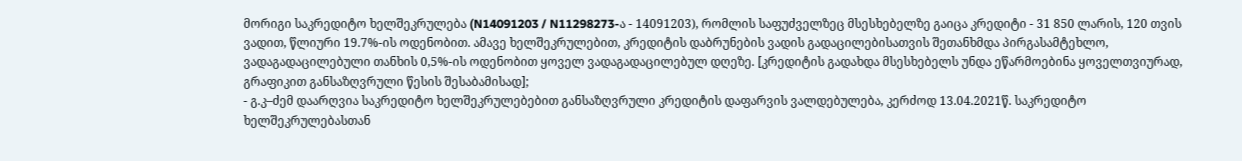მორიგი საკრედიტო ხელშეკრულება (N14091203 / N11298273-ა - 14091203), რომლის საფუძველზეც მსესხებელზე გაიცა კრედიტი - 31 850 ლარის, 120 თვის ვადით, წლიური 19.7%-ის ოდენობით. ამავე ხელშეკრულებით, კრედიტის დაბრუნების ვადის გადაცილებისათვის შეთანხმდა პირგასამტეხლო, ვადაგადაცილებული თანხის 0,5%-ის ოდენობით ყოველ ვადაგადაცილებულ დღეზე. [კრედიტის გადახდა მსესხებელს უნდა ეწარმოებინა ყოველთვიურად, გრაფიკით განსაზღვრული წესის შესაბამისად];
- გ.კ–ძემ დაარღვია საკრედიტო ხელშეკრულებებით განსაზღვრული კრედიტის დაფარვის ვალდებულება, კერძოდ 13.04.2021წ. საკრედიტო ხელშეკრულებასთან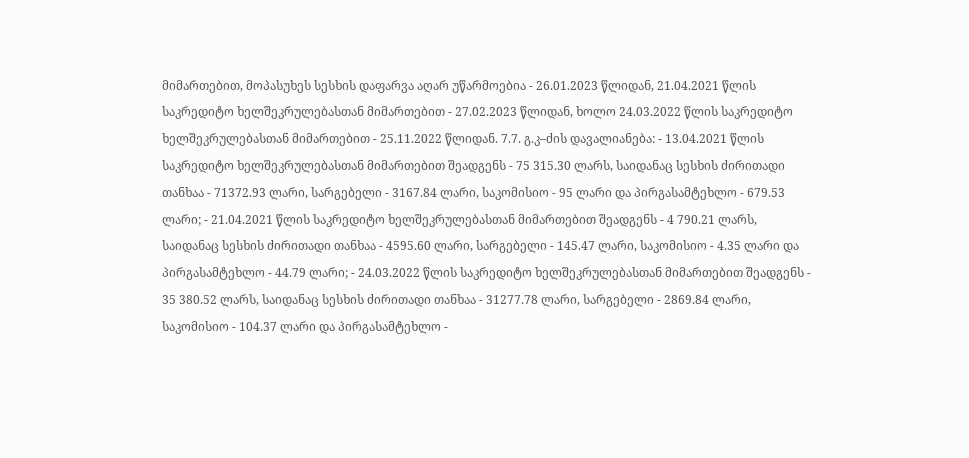მიმართებით, მოპასუხეს სესხის დაფარვა აღარ უწარმოებია - 26.01.2023 წლიდან, 21.04.2021 წლის საკრედიტო ხელშეკრულებასთან მიმართებით - 27.02.2023 წლიდან, ხოლო 24.03.2022 წლის საკრედიტო ხელშეკრულებასთან მიმართებით - 25.11.2022 წლიდან. 7.7. გ.კ–ძის დავალიანება: - 13.04.2021 წლის საკრედიტო ხელშეკრულებასთან მიმართებით შეადგენს - 75 315.30 ლარს, საიდანაც სესხის ძირითადი თანხაა - 71372.93 ლარი, სარგებელი - 3167.84 ლარი, საკომისიო - 95 ლარი და პირგასამტეხლო - 679.53 ლარი; - 21.04.2021 წლის საკრედიტო ხელშეკრულებასთან მიმართებით შეადგენს - 4 790.21 ლარს, საიდანაც სესხის ძირითადი თანხაა - 4595.60 ლარი, სარგებელი - 145.47 ლარი, საკომისიო - 4.35 ლარი და პირგასამტეხლო - 44.79 ლარი; - 24.03.2022 წლის საკრედიტო ხელშეკრულებასთან მიმართებით შეადგენს - 35 380.52 ლარს, საიდანაც სესხის ძირითადი თანხაა - 31277.78 ლარი, სარგებელი - 2869.84 ლარი, საკომისიო - 104.37 ლარი და პირგასამტეხლო -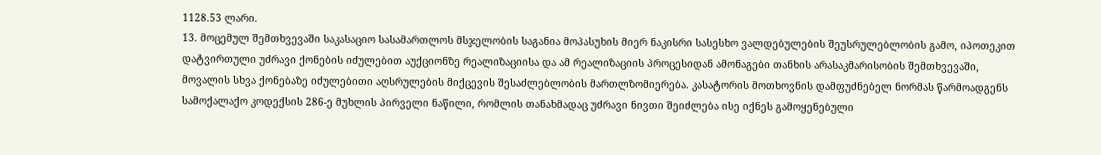1128.53 ლარი.
13. მოცემულ შემთხვევაში საკასაციო სასამართლოს მსჯელობის საგანია მოპასუხის მიერ ნაკისრი სასესხო ვალდებულების შეუსრულებლობის გამო, იპოთეკით დატვირთული უძრავი ქონების იძულებით აუქციონზე რეალიზაციისა და ამ რეალიზაციის პროცესიდან ამონაგები თანხის არასაკმარისობის შემთხვევაში, მოვალის სხვა ქონებაზე იძულებითი აღსრულების მიქცევის შესაძლებლობის მართლზომიერება. კასატორის მოთხოვნის დამფუძნებელ ნორმას წარმოადგენს სამოქალაქო კოდექსის 286-ე მუხლის პირველი ნაწილი, რომლის თანახმადაც უძრავი ნივთი შეიძლება ისე იქნეს გამოყენებული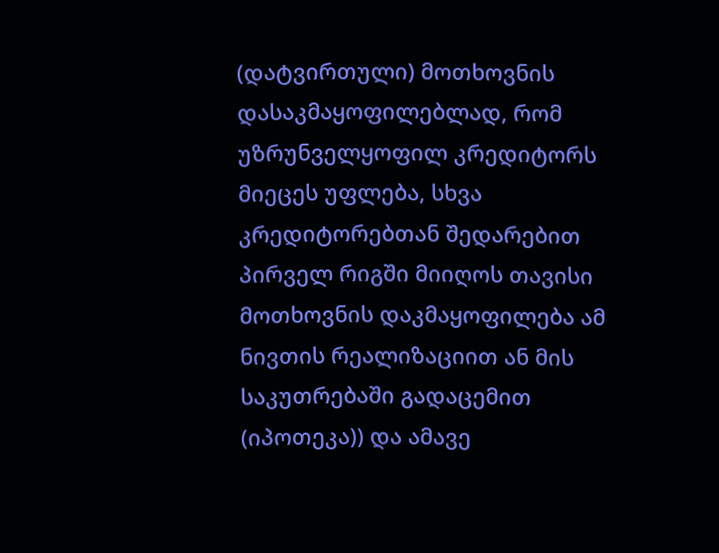(დატვირთული) მოთხოვნის დასაკმაყოფილებლად, რომ უზრუნველყოფილ კრედიტორს მიეცეს უფლება, სხვა კრედიტორებთან შედარებით პირველ რიგში მიიღოს თავისი მოთხოვნის დაკმაყოფილება ამ ნივთის რეალიზაციით ან მის საკუთრებაში გადაცემით (იპოთეკა)) და ამავე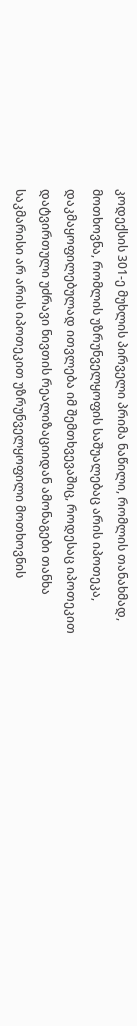კოდექსის 301-ე მუხლის პირველი პრიმა ნაწილი, რომლის თანახმად, მოთხოვნა, რომლის უზრუნველყოფის საშუალებაც არის იპოთეკა, დაკმაყოფილებულად ითვლება იმ შემთხვევაშიც, როდესაც იპოთეკით დატვირთული უძრავი ნივთის რეალიზაციიდან ამონაგები თანხა საკმარისი არ არის იპოთეკით უზრუნველყოფილი მოთხოვნის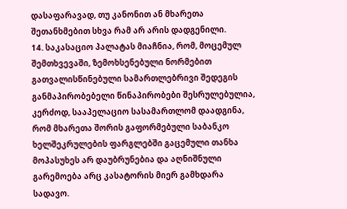დასაფარავად, თუ კანონით ან მხარეთა შეთანხმებით სხვა რამ არ არის დადგენილი.
14. საკასაციო პალატას მიაჩნია, რომ, მოცემულ შემთხვევაში, ზემოხსენებული ნორმებით გათვალისწინებული სამართლებრივი შედეგის განმაპირობებელი წინაპირობები შესრულებულია, კერძოდ, სააპელაციო სასამართლომ დაადგინა, რომ მხარეთა შორის გაფორმებული საბანკო ხელშეკრულების ფარგლებში გაცემული თანხა მოპასუხეს არ დაუბრუნებია და აღნიშნული გარემოება არც კასატორის მიერ გამხდარა სადავო.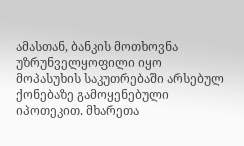ამასთან, ბანკის მოთხოვნა უზრუნველყოფილი იყო მოპასუხის საკუთრებაში არსებულ ქონებაზე გამოყენებული იპოთეკით. მხარეთა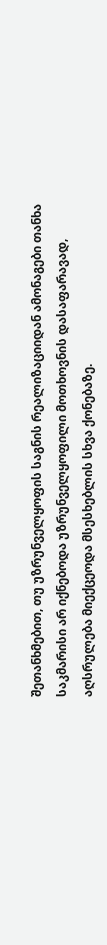შეთანხმებით, თუ უზრუნველყოფის საგნის რეალიზაციიდან ამონაგები თანხა საკმარისი არ იქნებოდა უზრუნველყოფილი მოთხოვნის დასაფარავად, აღსრულება მიექცეოდა მსესხებლის სხვა ქონებაზე.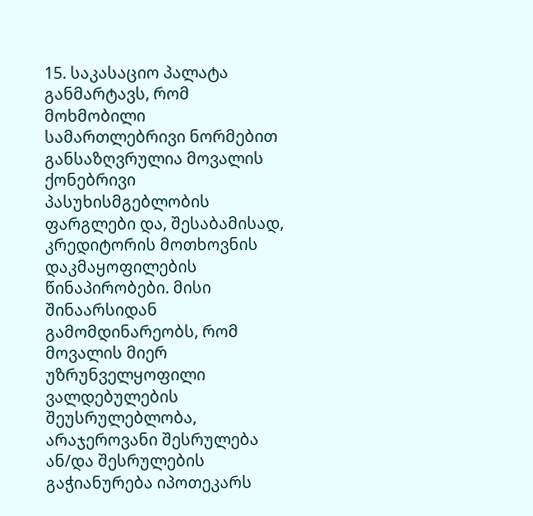15. საკასაციო პალატა განმარტავს, რომ მოხმობილი სამართლებრივი ნორმებით განსაზღვრულია მოვალის ქონებრივი პასუხისმგებლობის ფარგლები და, შესაბამისად, კრედიტორის მოთხოვნის დაკმაყოფილების წინაპირობები. მისი შინაარსიდან გამომდინარეობს, რომ მოვალის მიერ უზრუნველყოფილი ვალდებულების შეუსრულებლობა, არაჯეროვანი შესრულება ან/და შესრულების გაჭიანურება იპოთეკარს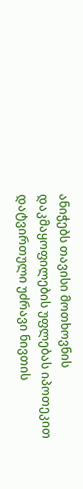ანიჭებს თავისი მოთხოვნის დაკმაყოფილების უფლებას იპოთეკით დატვირთული უძრავი ნივთის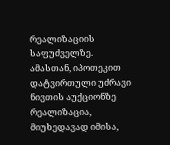რეალიზაციის საფუძველზე. ამასთან, იპოთეკით დატვირთული უძრავი ნივთის აუქციონზე რეალიზაცია, მიუხედავად იმისა,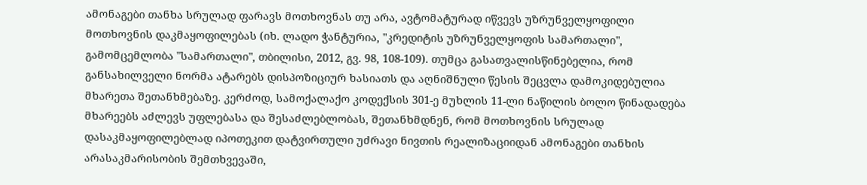ამონაგები თანხა სრულად ფარავს მოთხოვნას თუ არა, ავტომატურად იწვევს უზრუნველყოფილი მოთხოვნის დაკმაყოფილებას (იხ. ლადო ჭანტურია, "კრედიტის უზრუნველყოფის სამართალი", გამომცემლობა "სამართალი", თბილისი, 2012, გვ. 98, 108-109). თუმცა გასათვალისწინებელია, რომ განსახილველი ნორმა ატარებს დისპოზიციურ ხასიათს და აღნიშნული წესის შეცვლა დამოკიდებულია მხარეთა შეთანხმებაზე. კერძოდ, სამოქალაქო კოდექსის 301-ე მუხლის 11-ლი ნაწილის ბოლო წინადადება მხარეებს აძლევს უფლებასა და შესაძლებლობას, შეთანხმდნენ, რომ მოთხოვნის სრულად დასაკმაყოფილებლად იპოთეკით დატვირთული უძრავი ნივთის რეალიზაციიდან ამონაგები თანხის არასაკმარისობის შემთხვევაში,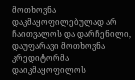მოთხოვნა დაკმაყოფილებულად არ ჩაითვალოს და დარჩენილი, დაუფარავი მოთხოვნა კრედიტორმა დაიკმაყოფილოს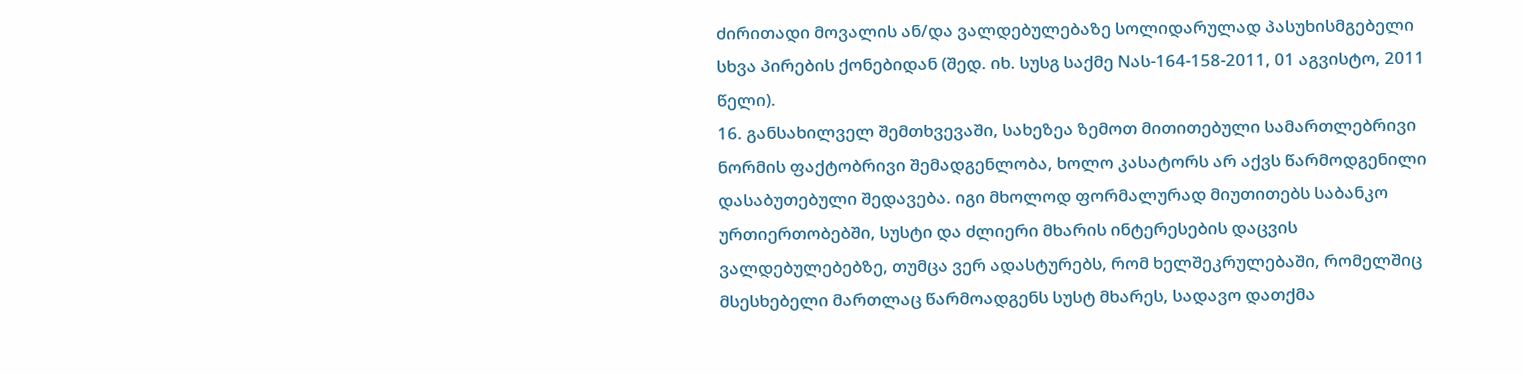ძირითადი მოვალის ან/და ვალდებულებაზე სოლიდარულად პასუხისმგებელი სხვა პირების ქონებიდან (შედ. იხ. სუსგ საქმე Nას-164-158-2011, 01 აგვისტო, 2011 წელი).
16. განსახილველ შემთხვევაში, სახეზეა ზემოთ მითითებული სამართლებრივი ნორმის ფაქტობრივი შემადგენლობა, ხოლო კასატორს არ აქვს წარმოდგენილი დასაბუთებული შედავება. იგი მხოლოდ ფორმალურად მიუთითებს საბანკო ურთიერთობებში, სუსტი და ძლიერი მხარის ინტერესების დაცვის ვალდებულებებზე, თუმცა ვერ ადასტურებს, რომ ხელშეკრულებაში, რომელშიც მსესხებელი მართლაც წარმოადგენს სუსტ მხარეს, სადავო დათქმა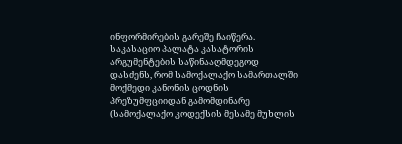ინფორმირების გარეშე ჩაიწერა. საკასაციო პალატა კასატორის არგუმენტების საწინააღმდეგოდ დასძენს, რომ სამოქალაქო სამართალში მოქმედი კანონის ცოდნის პრეზუმფციიდან გამომდინარე (სამოქალაქო კოდექსის მესამე მუხლის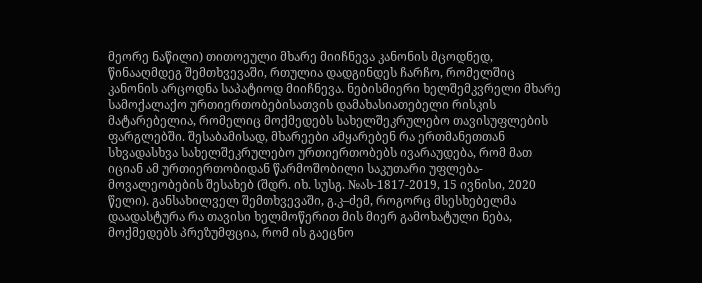მეორე ნაწილი) თითოეული მხარე მიიჩნევა კანონის მცოდნედ, წინააღმდეგ შემთხვევაში, რთულია დადგინდეს ჩარჩო, რომელშიც კანონის არცოდნა საპატიოდ მიიჩნევა. ნებისმიერი ხელშემკვრელი მხარე სამოქალაქო ურთიერთობებისათვის დამახასიათებელი რისკის მატარებელია, რომელიც მოქმედებს სახელშეკრულებო თავისუფლების ფარგლებში. შესაბამისად, მხარეები ამყარებენ რა ერთმანეთთან სხვადასხვა სახელშეკრულებო ურთიერთობებს ივარაუდება, რომ მათ იციან ამ ურთიერთობიდან წარმოშობილი საკუთარი უფლება-მოვალეობების შესახებ (შდრ. იხ. სუსგ. №ას-1817-2019, 15 ივნისი, 2020 წელი). განსახილველ შემთხვევაში, გ.კ–ძემ, როგორც მსესხებელმა დაადასტურა რა თავისი ხელმოწერით მის მიერ გამოხატული ნება, მოქმედებს პრეზუმფცია, რომ ის გაეცნო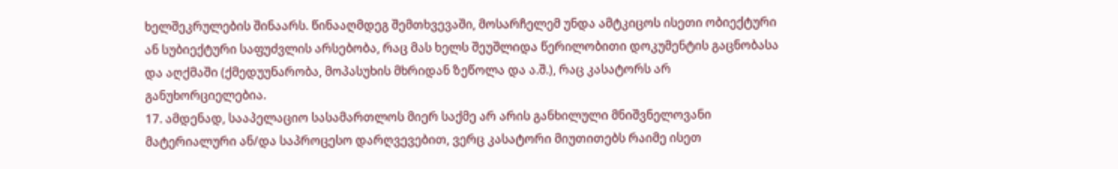ხელშეკრულების შინაარს. წინააღმდეგ შემთხვევაში, მოსარჩელემ უნდა ამტკიცოს ისეთი ობიექტური ან სუბიექტური საფუძვლის არსებობა, რაც მას ხელს შეუშლიდა წერილობითი დოკუმენტის გაცნობასა და აღქმაში (ქმედუუნარობა, მოპასუხის მხრიდან ზეწოლა და ა.შ.), რაც კასატორს არ განუხორციელებია.
17. ამდენად, სააპელაციო სასამართლოს მიერ საქმე არ არის განხილული მნიშვნელოვანი მატერიალური ან/და საპროცესო დარღვევებით, ვერც კასატორი მიუთითებს რაიმე ისეთ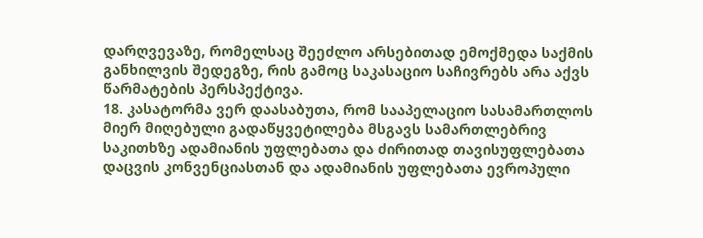დარღვევაზე, რომელსაც შეეძლო არსებითად ემოქმედა საქმის განხილვის შედეგზე, რის გამოც საკასაციო საჩივრებს არა აქვს წარმატების პერსპექტივა.
18. კასატორმა ვერ დაასაბუთა, რომ სააპელაციო სასამართლოს მიერ მიღებული გადაწყვეტილება მსგავს სამართლებრივ საკითხზე ადამიანის უფლებათა და ძირითად თავისუფლებათა დაცვის კონვენციასთან და ადამიანის უფლებათა ევროპული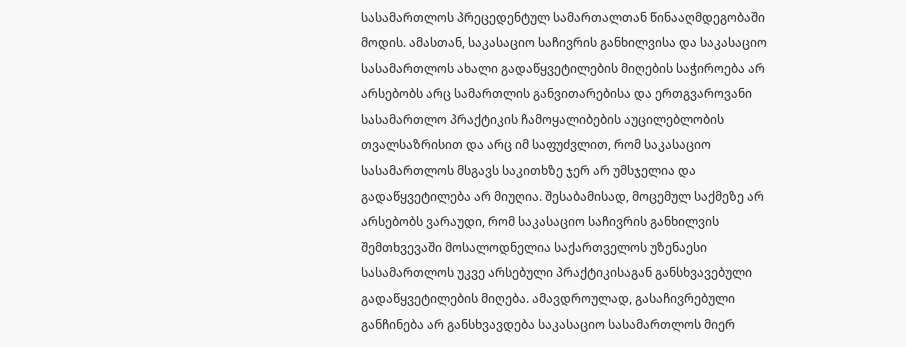სასამართლოს პრეცედენტულ სამართალთან წინააღმდეგობაში მოდის. ამასთან, საკასაციო საჩივრის განხილვისა და საკასაციო სასამართლოს ახალი გადაწყვეტილების მიღების საჭიროება არ არსებობს არც სამართლის განვითარებისა და ერთგვაროვანი სასამართლო პრაქტიკის ჩამოყალიბების აუცილებლობის თვალსაზრისით და არც იმ საფუძვლით, რომ საკასაციო სასამართლოს მსგავს საკითხზე ჯერ არ უმსჯელია და გადაწყვეტილება არ მიუღია. შესაბამისად, მოცემულ საქმეზე არ არსებობს ვარაუდი, რომ საკასაციო საჩივრის განხილვის შემთხვევაში მოსალოდნელია საქართველოს უზენაესი სასამართლოს უკვე არსებული პრაქტიკისაგან განსხვავებული გადაწყვეტილების მიღება. ამავდროულად, გასაჩივრებული განჩინება არ განსხვავდება საკასაციო სასამართლოს მიერ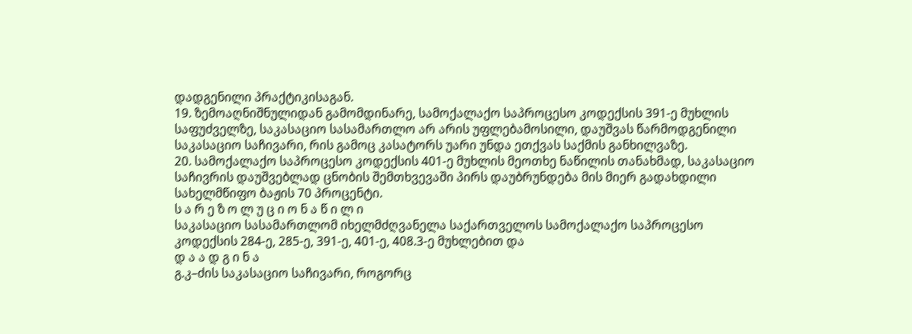დადგენილი პრაქტიკისაგან.
19. ზემოაღნიშნულიდან გამომდინარე, სამოქალაქო საპროცესო კოდექსის 391-ე მუხლის საფუძველზე, საკასაციო სასამართლო არ არის უფლებამოსილი, დაუშვას წარმოდგენილი საკასაციო საჩივარი, რის გამოც კასატორს უარი უნდა ეთქვას საქმის განხილვაზე.
20. სამოქალაქო საპროცესო კოდექსის 401-ე მუხლის მეოთხე ნაწილის თანახმად, საკასაციო საჩივრის დაუშვებლად ცნობის შემთხვევაში პირს დაუბრუნდება მის მიერ გადახდილი სახელმწიფო ბაჟის 70 პროცენტი.
ს ა რ ე ზ ო ლ უ ც ი ო ნ ა წ ი ლ ი
საკასაციო სასამართლომ იხელმძღვანელა საქართველოს სამოქალაქო საპროცესო კოდექსის 284-ე, 285-ე, 391-ე, 401-ე, 408.3-ე მუხლებით და
დ ა ა დ გ ი ნ ა
გ.კ–ძის საკასაციო საჩივარი, როგორც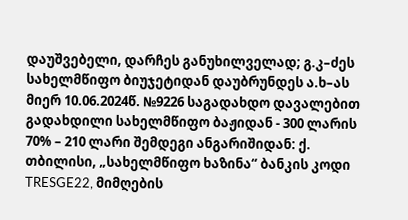დაუშვებელი, დარჩეს განუხილველად; გ.კ–ძეს სახელმწიფო ბიუჯეტიდან დაუბრუნდეს ა.ხ–ას მიერ 10.06.2024წ. №9226 საგადახდო დავალებით გადახდილი სახელმწიფო ბაჟიდან - 300 ლარის 70% – 210 ლარი შემდეგი ანგარიშიდან: ქ. თბილისი, „სახელმწიფო ხაზინა“ ბანკის კოდი TRESGE22, მიმღების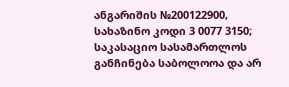ანგარიშის №200122900, სახაზინო კოდი 3 0077 3150; საკასაციო სასამართლოს განჩინება საბოლოოა და არ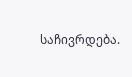საჩივრდება.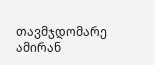თავმჯდომარე ამირან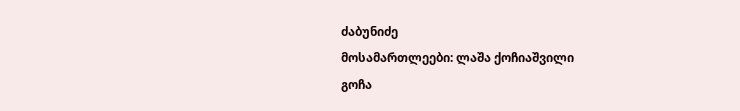ძაბუნიძე
მოსამართლეები: ლაშა ქოჩიაშვილი
გოჩა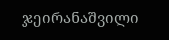ჯეირანაშვილი